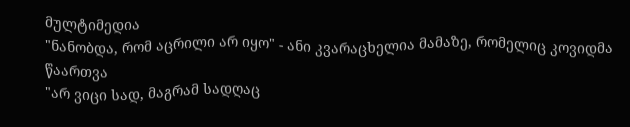მულტიმედია
"ნანობდა, რომ აცრილი არ იყო" - ანი კვარაცხელია მამაზე, რომელიც კოვიდმა წაართვა
"არ ვიცი სად, მაგრამ სადღაც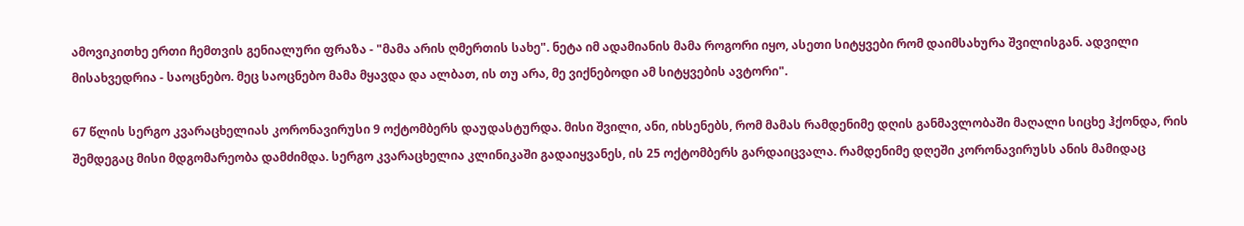ამოვიკითხე ერთი ჩემთვის გენიალური ფრაზა - "მამა არის ღმერთის სახე". ნეტა იმ ადამიანის მამა როგორი იყო, ასეთი სიტყვები რომ დაიმსახურა შვილისგან. ადვილი მისახვედრია - საოცნებო. მეც საოცნებო მამა მყავდა და ალბათ, ის თუ არა, მე ვიქნებოდი ამ სიტყვების ავტორი".

67 წლის სერგო კვარაცხელიას კორონავირუსი 9 ოქტომბერს დაუდასტურდა. მისი შვილი, ანი, იხსენებს, რომ მამას რამდენიმე დღის განმავლობაში მაღალი სიცხე ჰქონდა, რის შემდეგაც მისი მდგომარეობა დამძიმდა. სერგო კვარაცხელია კლინიკაში გადაიყვანეს, ის 25 ოქტომბერს გარდაიცვალა. რამდენიმე დღეში კორონავირუსს ანის მამიდაც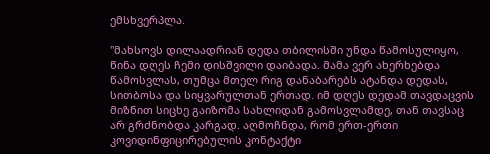ემსხვერპლა.

"მახსოვს დილაადრიან დედა თბილისში უნდა წამოსულიყო, წინა დღეს ჩემი დისშვილი დაიბადა. მამა ვერ ახერხებდა წამოსვლას, თუმცა მთელ რიგ დანაბარებს ატანდა დედას, სითბოსა და სიყვარულთან ერთად. იმ დღეს დედამ თავდაცვის მიზნით სიცხე გაიზომა სახლიდან გამოსვლამდე, თან თავსაც არ გრძნობდა კარგად. აღმოჩნდა, რომ ერთ-ერთი კოვიდინფიცირებულის კონტაქტი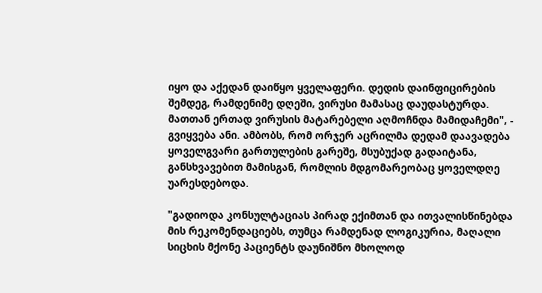იყო და აქედან დაიწყო ყველაფერი. დედის დაინფიცირების შემდეგ, რამდენიმე დღეში, ვირუსი მამასაც დაუდასტურდა. მათთან ერთად ვირუსის მატარებელი აღმოჩნდა მამიდაჩემი", - გვიყვება ანი. ამბობს, რომ ორჯერ აცრილმა დედამ დაავადება ყოველგვარი გართულების გარეშე, მსუბუქად გადაიტანა, განსხვავებით მამისგან, რომლის მდგომარეობაც ყოველდღე უარესდებოდა.

"გადიოდა კონსულტაციას პირად ექიმთან და ითვალისწინებდა მის რეკომენდაციებს, თუმცა რამდენად ლოგიკურია, მაღალი სიცხის მქონე პაციენტს დაუნიშნო მხოლოდ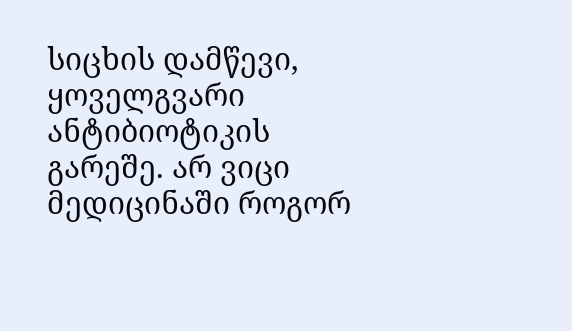სიცხის დამწევი, ყოველგვარი ანტიბიოტიკის გარეშე. არ ვიცი მედიცინაში როგორ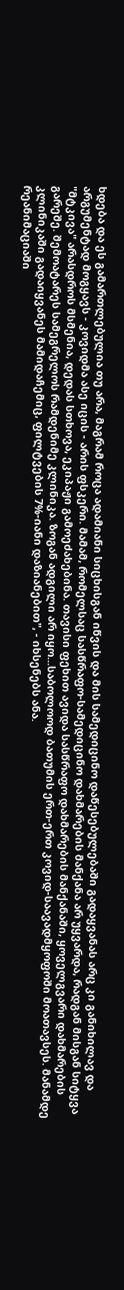ხდება და ეს გამართლებულია თუ არა, მაგრამ როცა ადამიანი სიცხისგან იწვის და მის სამედიცინო დაწესებულებაში გადაყვანას არც კი განიხილავ და არგუმენტად მოგყავს - კოვიდმა ასე იცის - არის ფსკერი. მამამ, რომელსაც სასწრაფო-სამედიცინო დახმარების მანქანა არ უყვარდა, რადგან მისგან სიტყვა "მტკივა" არასდროს მსმენია, დედას სთხოვა, ეკიპაჟი გამოეძახებინა. თავისი ფეხით ავიდა სასწრაფო დახმარების მანქანაში, ყოველგვარი დახმარების გარეშე. შემოატარეს სამეგრელოს რამდენიმე კლინიკა. ზოგან ადგილი არ იყო...საბოლოოდ ბათუმის ერთ-ერთ კოვიდ-საავადმყოფოში მოათავსეს. მანამდე კლინიკაში გადაიყვანეს მამიდაჩემიც, ფილტვების 7%-იანი დაზიანებით", - იხსენებს ანა.
რეანიმაციაში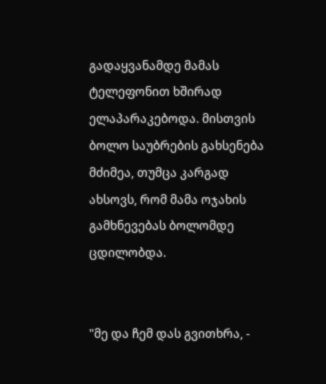გადაყვანამდე მამას ტელეფონით ხშირად ელაპარაკებოდა. მისთვის ბოლო საუბრების გახსენება მძიმეა, თუმცა კარგად ახსოვს, რომ მამა ოჯახის გამხნევებას ბოლომდე ცდილობდა.


"მე და ჩემ დას გვითხრა, -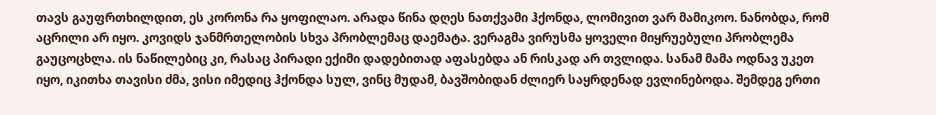თავს გაუფრთხილდით, ეს კორონა რა ყოფილაო. არადა წინა დღეს ნათქვამი ჰქონდა, ლომივით ვარ მამიკოო. ნანობდა, რომ აცრილი არ იყო. კოვიდს ჯანმრთელობის სხვა პრობლემაც დაემატა. ვერაგმა ვირუსმა ყოველი მიყრუებული პრობლემა გაუცოცხლა. ის ნაწილებიც კი, რასაც პირადი ექიმი დადებითად აფასებდა ან რისკად არ თვლიდა. სანამ მამა ოდნავ უკეთ იყო, იკითხა თავისი ძმა, ვისი იმედიც ჰქონდა სულ, ვინც მუდამ, ბავშობიდან ძლიერ საყრდენად ევლინებოდა. შემდეგ ერთი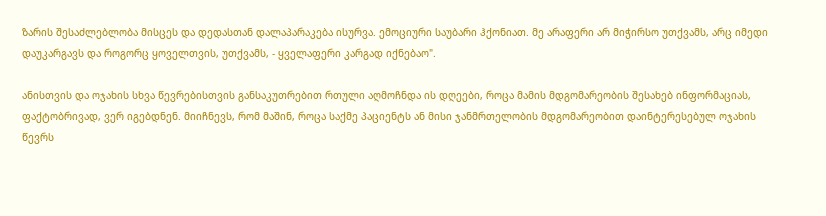ზარის შესაძლებლობა მისცეს და დედასთან დალაპარაკება ისურვა. ემოციური საუბარი ჰქონიათ. მე არაფერი არ მიჭირსო უთქვამს, არც იმედი დაუკარგავს და როგორც ყოველთვის, უთქვამს, - ყველაფერი კარგად იქნებაო".

ანისთვის და ოჯახის სხვა წევრებისთვის განსაკუთრებით რთული აღმოჩნდა ის დღეები, როცა მამის მდგომარეობის შესახებ ინფორმაციას, ფაქტობრივად, ვერ იგებდნენ. მიიჩნევს, რომ მაშინ, როცა საქმე პაციენტს ან მისი ჯანმრთელობის მდგომარეობით დაინტერესებულ ოჯახის წევრს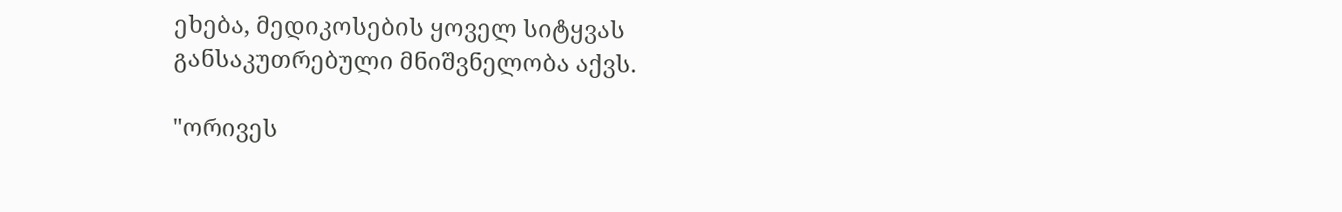ეხება, მედიკოსების ყოველ სიტყვას განსაკუთრებული მნიშვნელობა აქვს.

"ორივეს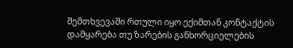შემთხვევაში რთული იყო ექიმთან კონტაქტის დამყარება თუ ზარების განხორციელების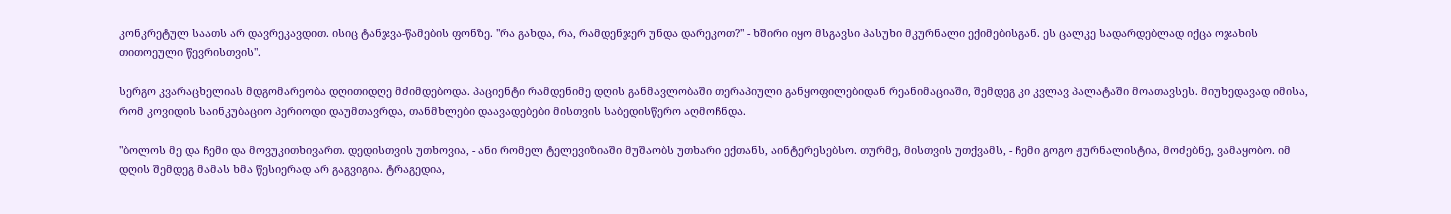კონკრეტულ საათს არ დავრეკავდით. ისიც ტანჯვა-წამების ფონზე. "რა გახდა, რა, რამდენჯერ უნდა დარეკოთ?" - ხშირი იყო მსგავსი პასუხი მკურნალი ექიმებისგან. ეს ცალკე სადარდებლად იქცა ოჯახის თითოეული წევრისთვის".

სერგო კვარაცხელიას მდგომარეობა დღითიდღე მძიმდებოდა. პაციენტი რამდენიმე დღის განმავლობაში თერაპიული განყოფილებიდან რეანიმაციაში, შემდეგ კი კვლავ პალატაში მოათავსეს. მიუხედავად იმისა, რომ კოვიდის საინკუბაციო პერიოდი დაუმთავრდა, თანმხლები დაავადებები მისთვის საბედისწერო აღმოჩნდა.

"ბოლოს მე და ჩემი და მოვუკითხივართ. დედისთვის უთხოვია, - ანი რომელ ტელევიზიაში მუშაობს უთხარი ექთანს, აინტერესებსო. თურმე, მისთვის უთქვამს, - ჩემი გოგო ჟურნალისტია, მოძებნე, ვამაყობო. იმ დღის შემდეგ მამას ხმა წესიერად არ გაგვიგია. ტრაგედია,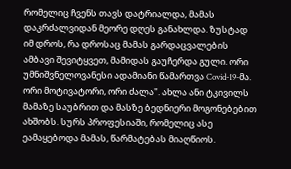რომელიც ჩვენს თავს დატრიალდა, მამას დაკრძალვიდან მეორე დღეს განახლდა. ზუსტად იმ დროს, რა დროსაც მამას გარდაცვალების ამბავი შევიტყვეთ, მამიდას გაუჩერდა გული. ორი უმნიშვნელოვანესი ადამიანი წამართვა Covid-19-მა. ორი მოტივატორი, ორი ძალა". ახლა ანი ტკივილს მამაზე საუბრით და მასზე ბედნიერი მოგონებებით ახშობს. სურს პროფესიაში, რომელიც ასე ეამაყებოდა მამას, წარმატებას მიაღწიოს.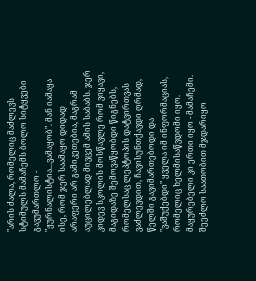"არის ძალა, რომელიც მაძლევს სტიმულს მამაჩემს ბოლო სიტყვები გავუმართლო - "ჟურნალისტია...ვამაყობ". მან იამაყა ისე, რომ ჯერ საამაყო დიდად არაფერი არ გამიკეთებია, მაგრამ აუცილებლად მივცემ ამის საბაბს. ჯერ კიდევ სკოლის მოსწავლე რომ ვიყავი, მაგიდაზე შემოვაწყობდი წიგნებს, რომელსაც ლეპტოპის დატვირთვას ვაძლევდით, ჩავისუნთქავდი ღრმად, წელში გავიმართებოდი და "ვაშუქებდი" ყველა იმ ინფორმაციას, რომელიც ხელმისაწვდომი იყო. მაყურებელი კი ერთი იყო - მამაჩემი. შეეძლო საათობით მჯდარიყო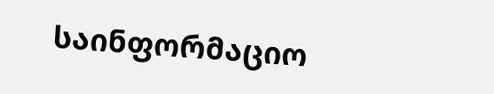საინფორმაციო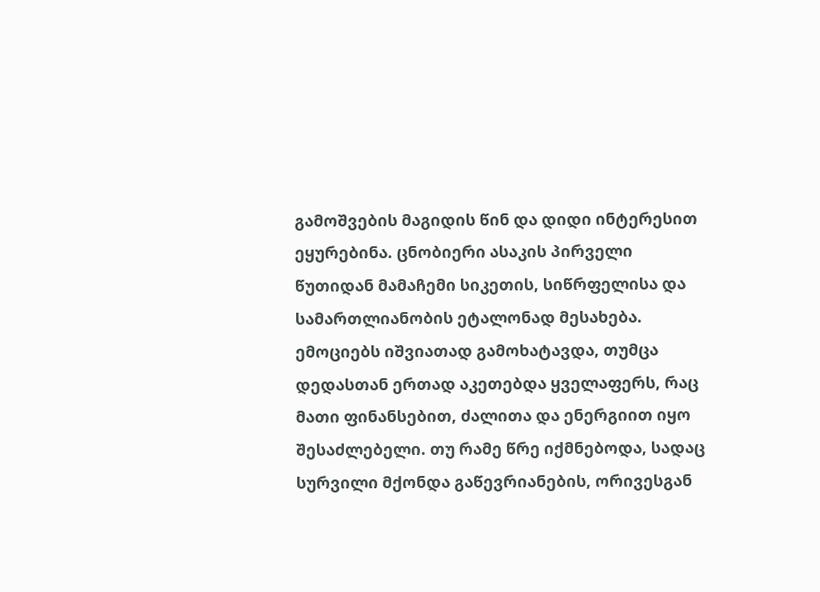გამოშვების მაგიდის წინ და დიდი ინტერესით ეყურებინა. ცნობიერი ასაკის პირველი წუთიდან მამაჩემი სიკეთის, სიწრფელისა და სამართლიანობის ეტალონად მესახება. ემოციებს იშვიათად გამოხატავდა, თუმცა დედასთან ერთად აკეთებდა ყველაფერს, რაც მათი ფინანსებით, ძალითა და ენერგიით იყო შესაძლებელი. თუ რამე წრე იქმნებოდა, სადაც სურვილი მქონდა გაწევრიანების, ორივესგან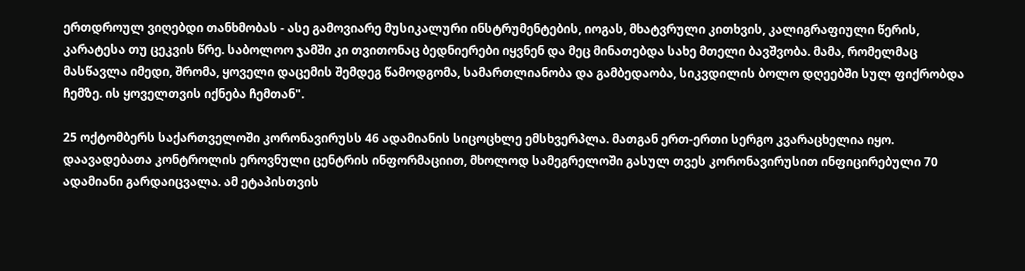ერთდროულ ვიღებდი თანხმობას - ასე გამოვიარე მუსიკალური ინსტრუმენტების, იოგას, მხატვრული კითხვის, კალიგრაფიული წერის, კარატესა თუ ცეკვის წრე. საბოლოო ჯამში კი თვითონაც ბედნიერები იყვნენ და მეც მინათებდა სახე მთელი ბავშვობა. მამა, რომელმაც მასწავლა იმედი, შრომა, ყოველი დაცემის შემდეგ წამოდგომა, სამართლიანობა და გამბედაობა, სიკვდილის ბოლო დღეებში სულ ფიქრობდა ჩემზე. ის ყოველთვის იქნება ჩემთან".

25 ოქტომბერს საქართველოში კორონავირუსს 46 ადამიანის სიცოცხლე ემსხვერპლა. მათგან ერთ-ერთი სერგო კვარაცხელია იყო. დაავადებათა კონტროლის ეროვნული ცენტრის ინფორმაციით, მხოლოდ სამეგრელოში გასულ თვეს კორონავირუსით ინფიცირებული 70 ადამიანი გარდაიცვალა. ამ ეტაპისთვის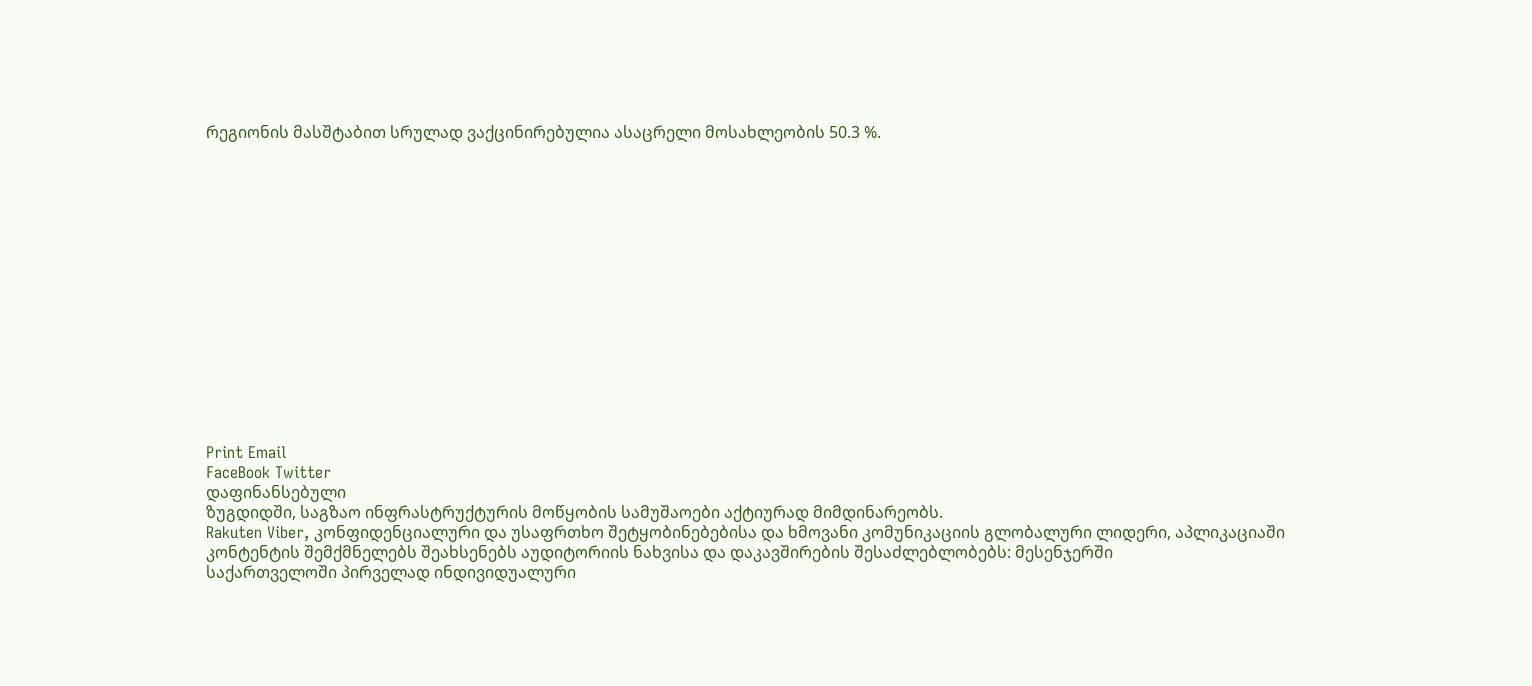რეგიონის მასშტაბით სრულად ვაქცინირებულია ასაცრელი მოსახლეობის 50.3 %.















Print Email
FaceBook Twitter
დაფინანსებული
ზუგდიდში, საგზაო ინფრასტრუქტურის მოწყობის სამუშაოები აქტიურად მიმდინარეობს.
Rakuten Viber, კონფიდენციალური და უსაფრთხო შეტყობინებებისა და ხმოვანი კომუნიკაციის გლობალური ლიდერი, აპლიკაციაში კონტენტის შემქმნელებს შეახსენებს აუდიტორიის ნახვისა და დაკავშირების შესაძლებლობებს: მესენჯერში
საქართველოში პირველად ინდივიდუალური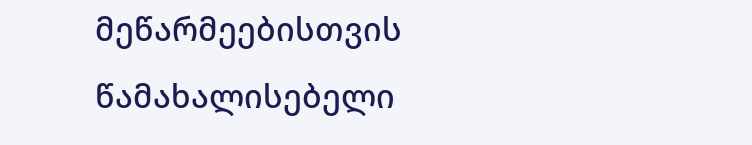მეწარმეებისთვის წამახალისებელი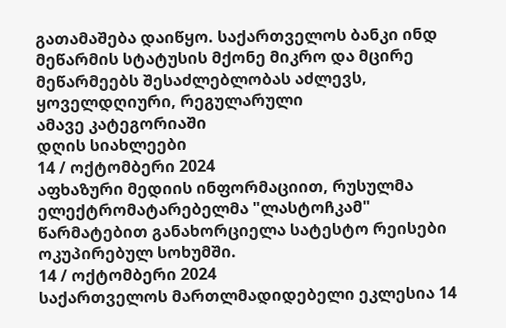გათამაშება დაიწყო. საქართველოს ბანკი ინდ მეწარმის სტატუსის მქონე მიკრო და მცირე მეწარმეებს შესაძლებლობას აძლევს, ყოველდღიური, რეგულარული
ამავე კატეგორიაში
დღის სიახლეები
14 / ოქტომბერი 2024
აფხაზური მედიის ინფორმაციით, რუსულმა ელექტრომატარებელმა "ლასტოჩკამ" წარმატებით განახორციელა სატესტო რეისები ოკუპირებულ სოხუმში.
14 / ოქტომბერი 2024
საქართველოს მართლმადიდებელი ეკლესია 14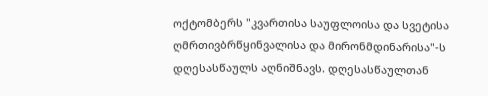ოქტომბერს "კვართისა საუფლოისა და სვეტისა ღმრთივბრწყინვალისა და მირონმდინარისა"-ს დღესასწაულს აღნიშნავს. დღესასწაულთან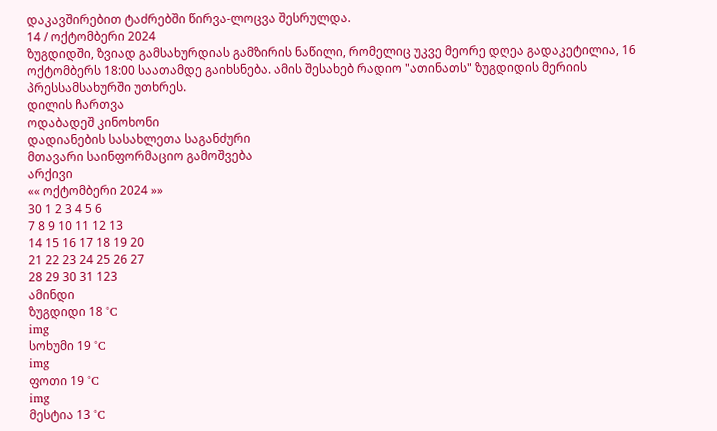დაკავშირებით ტაძრებში წირვა-ლოცვა შესრულდა.
14 / ოქტომბერი 2024
ზუგდიდში, ზვიად გამსახურდიას გამზირის ნაწილი, რომელიც უკვე მეორე დღეა გადაკეტილია, 16 ოქტომბერს 18:00 საათამდე გაიხსნება. ამის შესახებ რადიო "ათინათს" ზუგდიდის მერიის პრესსამსახურში უთხრეს.
დილის ჩართვა
ოდაბადეშ კინოხონი
დადიანების სასახლეთა საგანძური
მთავარი საინფორმაციო გამოშვება
არქივი
«« ოქტომბერი 2024 »»
30 1 2 3 4 5 6
7 8 9 10 11 12 13
14 15 16 17 18 19 20
21 22 23 24 25 26 27
28 29 30 31 123
ამინდი
ზუგდიდი 18 °C
img
სოხუმი 19 °C
img
ფოთი 19 °C
img
მესტია 13 °C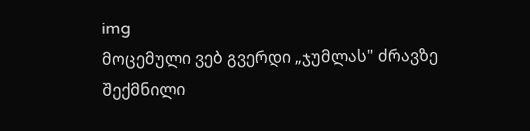img
მოცემული ვებ გვერდი „ჯუმლას" ძრავზე შექმნილი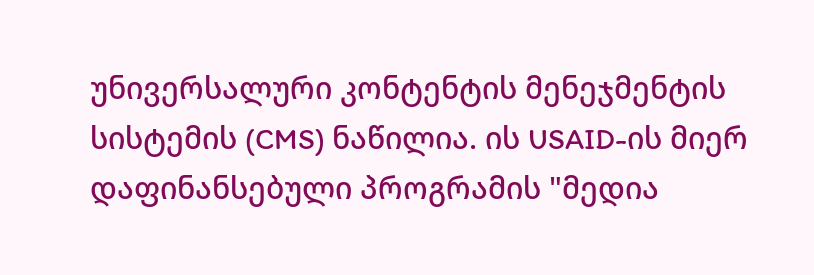უნივერსალური კონტენტის მენეჯმენტის სისტემის (CMS) ნაწილია. ის USAID-ის მიერ დაფინანსებული პროგრამის "მედია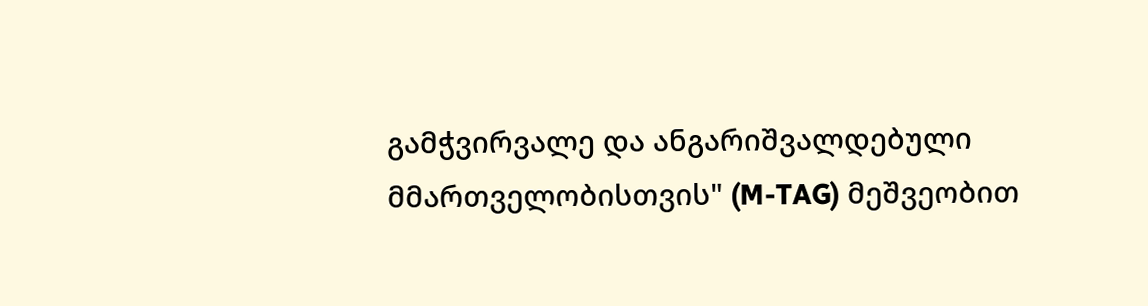გამჭვირვალე და ანგარიშვალდებული მმართველობისთვის" (M-TAG) მეშვეობით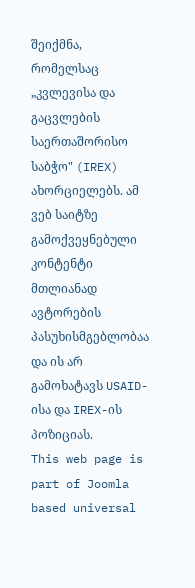შეიქმნა, რომელსაც „კვლევისა და გაცვლების საერთაშორისო საბჭო" (IREX) ახორციელებს. ამ ვებ საიტზე გამოქვეყნებული კონტენტი მთლიანად ავტორების პასუხისმგებლობაა და ის არ გამოხატავს USAID-ისა და IREX-ის პოზიციას.
This web page is part of Joomla based universal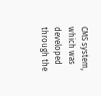CMS system, which was developed through the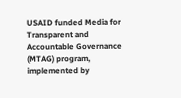USAID funded Media for Transparent and Accountable Governance (MTAG) program, implemented by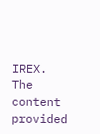IREX. The content provided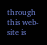through this web-site is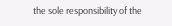the sole responsibility of the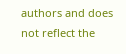authors and does not reflect the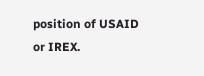position of USAID or IREX.